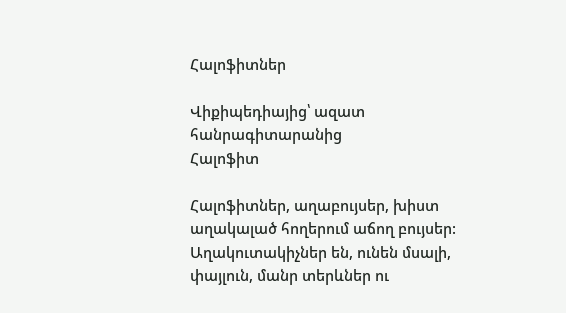Հալոֆիտներ

Վիքիպեդիայից՝ ազատ հանրագիտարանից
Հալոֆիտ

Հալոֆիտներ, աղաբույսեր, խիստ աղակալած հողերում աճող բույսեր: Աղակուտակիչներ են, ունեն մսալի, փայլուն, մանր տերևներ ու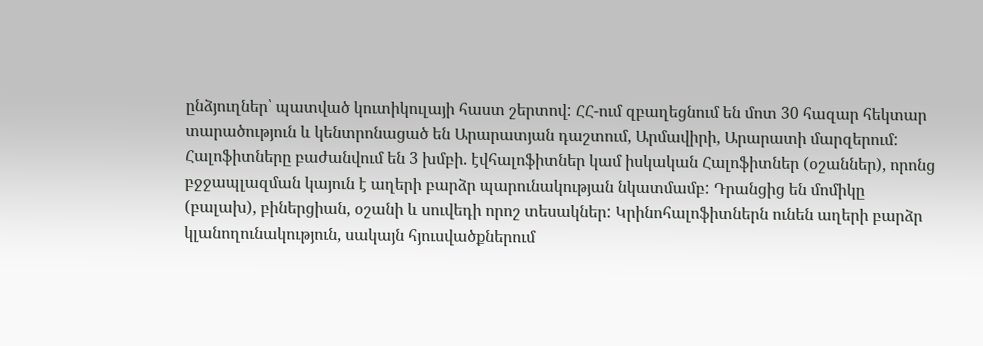ընձյուղներ՝ պատված կուտիկուլայի հաստ շերտով: ՀՀ-ում զբաղեցնում են մոտ 30 հազար հեկտար տարածություն և կենտրոնացած են Արարատյան դաշտում, Արմավիրի, Արարատի մարզերում: Հալոֆիտները բաժանվում են 3 խմբի. էվհալոֆիտներ կամ իսկական Հալոֆիտներ (օշաններ), որոնց բջջապլազման կայուն է աղերի բարձր պարունակության նկատմամբ: Դրանցից են մոմիկը (բալախ), բիներցիան, օշանի և սուվեդի որոշ տեսակներ: Կրինոհալոֆիտներն ունեն աղերի բարձր կլանողունակություն, սակայն հյուսվածքներում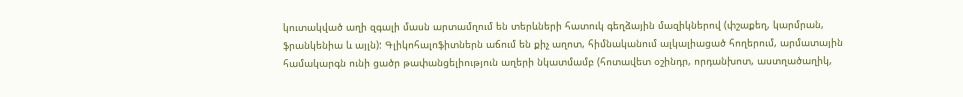կուտակված աղի զգալի մասն արտամղում են տերևների հատուկ գեղձային մազիկներով (փշաքեղ, կարմրան, ֆրանկենիա և այլն): Գլիկոհալոֆիտներն աճում են քիչ աղոտ, հիմնականում ալկալիացած հողերում, արմատային համակարգն ունի ցածր թափանցելիություն աղերի նկատմամբ (հոտավետ օշինդր, որդանխոտ, աստղածաղիկ,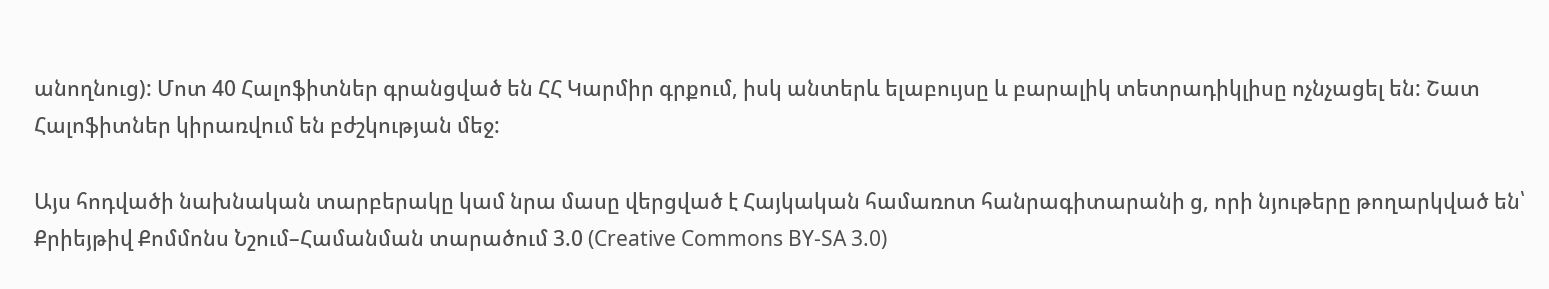անողնուց): Մոտ 40 Հալոֆիտներ գրանցված են ՀՀ Կարմիր գրքում, իսկ անտերև ելաբույսը և բարալիկ տետրադիկլիսը ոչնչացել են: Շատ Հալոֆիտներ կիրառվում են բժշկության մեջ:

Այս հոդվածի նախնական տարբերակը կամ նրա մասը վերցված է Հայկական համառոտ հանրագիտարանի ց, որի նյութերը թողարկված են՝ Քրիեյթիվ Քոմմոնս Նշում–Համանման տարածում 3.0 (Creative Commons BY-SA 3.0)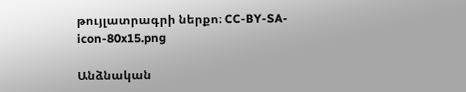թույլատրագրի ներքո։ CC-BY-SA-icon-80x15.png

Անձնական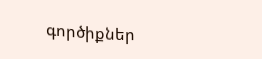գործիքներ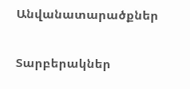Անվանատարածքներ

Տարբերակներ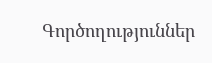Գործողություններ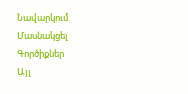Նավարկում
Մասնակցել
Գործիքներ
Այլ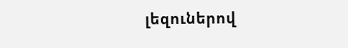լեզուներով